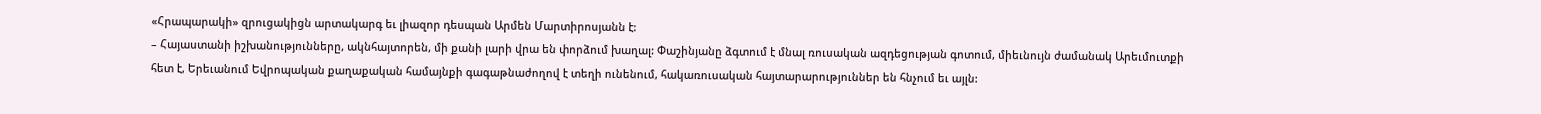«Հրապարակի» զրուցակիցն արտակարգ եւ լիազոր դեսպան Արմեն Մարտիրոսյանն է:
– Հայաստանի իշխանությունները, ակնհայտորեն, մի քանի լարի վրա են փորձում խաղալ: Փաշինյանը ձգտում է մնալ ռուսական ազդեցության գոտում, միեւնույն ժամանակ Արեւմուտքի հետ է, Երեւանում Եվրոպական քաղաքական համայնքի գագաթնաժողով է տեղի ունենում, հակառուսական հայտարարություններ են հնչում եւ այլն: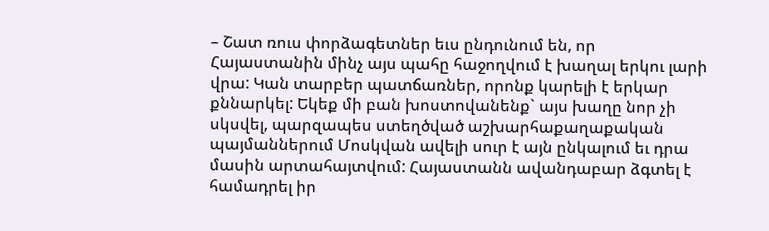– Շատ ռուս փորձագետներ եւս ընդունում են, որ Հայաստանին մինչ այս պահը հաջողվում է խաղալ երկու լարի վրա: Կան տարբեր պատճառներ, որոնք կարելի է երկար քննարկել: Եկեք մի բան խոստովանենք` այս խաղը նոր չի սկսվել, պարզապես ստեղծված աշխարհաքաղաքական պայմաններում Մոսկվան ավելի սուր է այն ընկալում եւ դրա մասին արտահայտվում: Հայաստանն ավանդաբար ձգտել է համադրել իր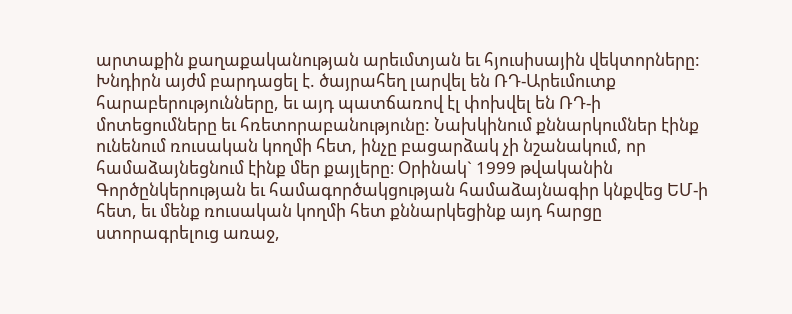արտաքին քաղաքականության արեւմտյան եւ հյուսիսային վեկտորները: Խնդիրն այժմ բարդացել է. ծայրահեղ լարվել են ՌԴ-Արեւմուտք հարաբերությունները, եւ այդ պատճառով էլ փոխվել են ՌԴ-ի մոտեցումները եւ հռետորաբանությունը: Նախկինում քննարկումներ էինք ունենում ռուսական կողմի հետ, ինչը բացարձակ չի նշանակում, որ համաձայնեցնում էինք մեր քայլերը։ Օրինակ` 1999 թվականին Գործընկերության եւ համագործակցության համաձայնագիր կնքվեց ԵՄ-ի հետ, եւ մենք ռուսական կողմի հետ քննարկեցինք այդ հարցը ստորագրելուց առաջ,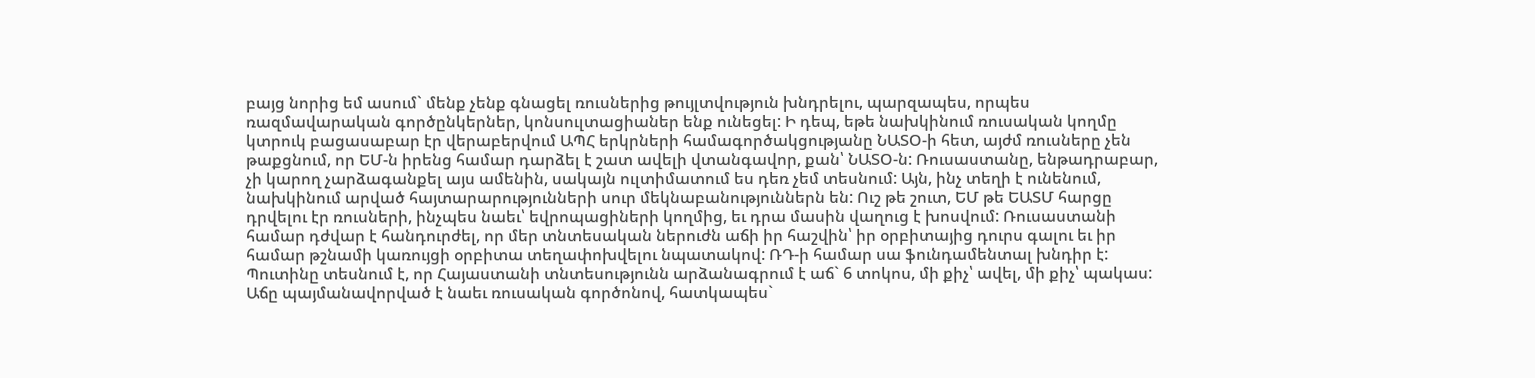բայց նորից եմ ասում` մենք չենք գնացել ռուսներից թույլտվություն խնդրելու, պարզապես, որպես ռազմավարական գործընկերներ, կոնսուլտացիաներ ենք ունեցել: Ի դեպ, եթե նախկինում ռուսական կողմը կտրուկ բացասաբար էր վերաբերվում ԱՊՀ երկրների համագործակցությանը ՆԱՏՕ-ի հետ, այժմ ռուսները չեն թաքցնում, որ ԵՄ-ն իրենց համար դարձել է շատ ավելի վտանգավոր, քան՝ ՆԱՏՕ-ն: Ռուսաստանը, ենթադրաբար, չի կարող չարձագանքել այս ամենին, սակայն ուլտիմատում ես դեռ չեմ տեսնում: Այն, ինչ տեղի է ունենում, նախկինում արված հայտարարությունների սուր մեկնաբանություններն են: Ուշ թե շուտ, ԵՄ թե ԵԱՏՄ հարցը դրվելու էր ռուսների, ինչպես նաեւ՝ եվրոպացիների կողմից, եւ դրա մասին վաղուց է խոսվում: Ռուսաստանի համար դժվար է հանդուրժել, որ մեր տնտեսական ներուժն աճի իր հաշվին՝ իր օրբիտայից դուրս գալու եւ իր համար թշնամի կառույցի օրբիտա տեղափոխվելու նպատակով: ՌԴ-ի համար սա ֆունդամենտալ խնդիր է: Պուտինը տեսնում է, որ Հայաստանի տնտեսությունն արձանագրում է աճ` 6 տոկոս, մի քիչ՝ ավել, մի քիչ՝ պակաս: Աճը պայմանավորված է նաեւ ռուսական գործոնով, հատկապես`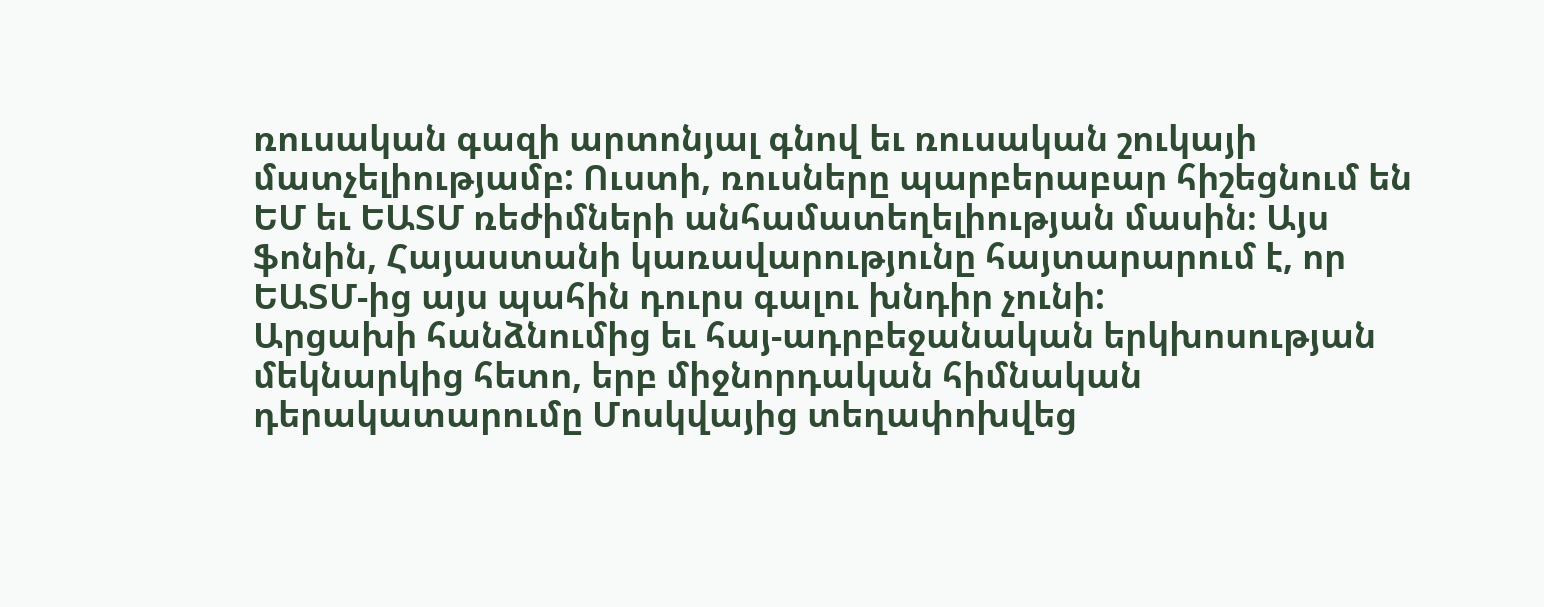ռուսական գազի արտոնյալ գնով եւ ռուսական շուկայի մատչելիությամբ: Ուստի, ռուսները պարբերաբար հիշեցնում են ԵՄ եւ ԵԱՏՄ ռեժիմների անհամատեղելիության մասին։ Այս ֆոնին, Հայաստանի կառավարությունը հայտարարում է, որ ԵԱՏՄ-ից այս պահին դուրս գալու խնդիր չունի:
Արցախի հանձնումից եւ հայ-ադրբեջանական երկխոսության մեկնարկից հետո, երբ միջնորդական հիմնական դերակատարումը Մոսկվայից տեղափոխվեց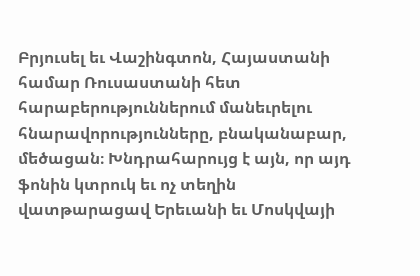Բրյուսել եւ Վաշինգտոն, Հայաստանի համար Ռուսաստանի հետ հարաբերություններում մանեւրելու հնարավորությունները, բնականաբար, մեծացան։ Խնդրահարույց է այն, որ այդ ֆոնին կտրուկ եւ ոչ տեղին վատթարացավ Երեւանի եւ Մոսկվայի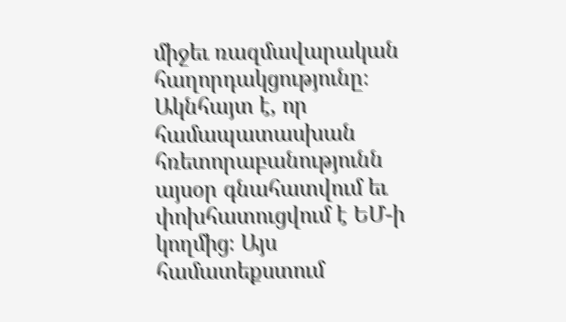միջեւ ռազմավարական հաղորդակցությունը։ Ակնհայտ է, որ համապատասխան հռետորաբանությունն այսօր գնահատվում եւ փոխհատուցվում է ԵՄ-ի կողմից։ Այս համատեքստում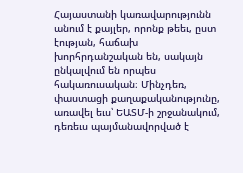Հայաստանի կառավարությունն անում է քայլեր, որոնք թեեւ, ըստ էության, հաճախ խորհրդանշական են, սակայն ընկալվում են որպես հակառուսական։ Մինչդեռ, փաստացի քաղաքականությունը, առավել եւս՝ ԵԱՏՄ-ի շրջանակում, դեռեւս պայմանավորված է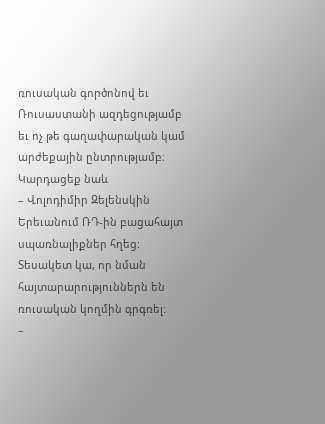ռուսական գործոնով եւ Ռուսաստանի ազդեցությամբ եւ ոչ թե գաղափարական կամ արժեքային ընտրությամբ։
Կարդացեք նաև
– Վոլոդիմիր Զելենսկին Երեւանում ՌԴ-ին բացահայտ սպառնալիքներ հղեց: Տեսակետ կա, որ նման հայտարարություններն են ռուսական կողմին գրգռել:
–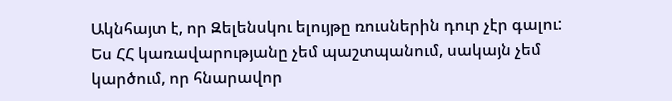Ակնհայտ է, որ Զելենսկու ելույթը ռուսներին դուր չէր գալու: Ես ՀՀ կառավարությանը չեմ պաշտպանում, սակայն չեմ կարծում, որ հնարավոր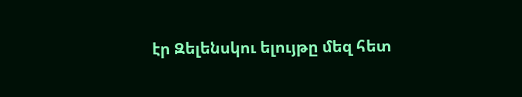էր Զելենսկու ելույթը մեզ հետ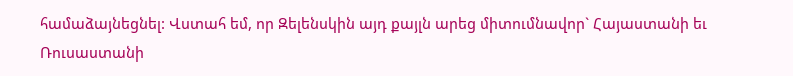համաձայնեցնել: Վստահ եմ, որ Զելենսկին այդ քայլն արեց միտումնավոր` Հայաստանի եւ Ռուսաստանի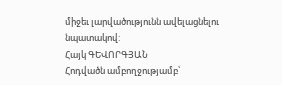միջեւ լարվածությունն ավելացնելու նպատակով:
Հայկ ԳԵՎՈՐԳՅԱՆ
Հոդվածն ամբողջությամբ՝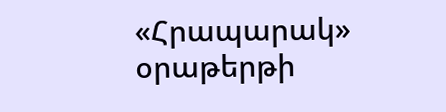«Հրապարակ» օրաթերթի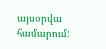այսօրվա համարում: